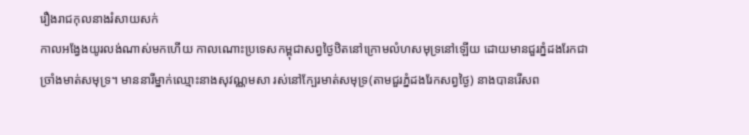រឿងរាជកុលនាងរំសាយសក់
កាលអង្វែងយូរលង់ណាស់មកហើយ កាលណោះប្រទេសកម្ពុជាសព្វថ្ងៃឋិតនៅក្រោមលំហសមុទ្រនៅឡើយ ដោយមានជួរភ្នំដងរែកជាច្រាំងមាត់សមុទ្រ។ មាននារីម្នាក់ឈ្មោះនាងសុវណ្ណមសា រស់នៅក្បែរមាត់សមុទ្រ(តាមជួរភ្នំដងរែកសព្វថ្ងៃ) នាងបានរើសព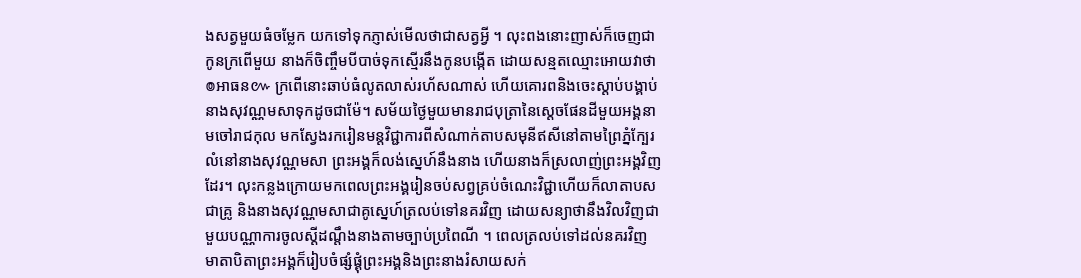ងសត្វមួយធំចម្លែក យកទៅទុកភ្ញាស់មើលថាជាសត្វអ្វី ។ លុះពងនោះញាស់ក៏ចេញជាកូនក្រពើមួយ នាងក៏ចិញ្ចឹមបីបាច់ទុកស្មើរនឹងកូនបង្កើត ដោយសន្មតឈ្មោះអោយវាថា ៙អាធន៚ ក្រពើនោះឆាប់ធំលូតលាស់រហ័សណាស់ ហើយគោរពនិងចេះស្តាប់បង្គាប់នាងសុវណ្ណមសាទុកដូចជាម៉ែ។ សម័យថ្ងៃមួយមានរាជបុត្រានៃស្តេចផែនដីមួយអង្គនាមចៅរាជកុល មកស្វែងរករៀនមន្តវិជ្ជាការពីសំណាក់តាបសមុនីឥសីនៅតាមព្រៃភ្នំក្បែរលំនៅនាងសុវណ្ណមសា ព្រះអង្គក៏លង់ស្នេហ៍នឹងនាង ហើយនាងក៏ស្រលាញ់ព្រះអង្គវិញដែរ។ លុះកន្លងក្រោយមកពេលព្រះអង្គរៀនចប់សព្វគ្រប់ចំណេះវិជ្ជាហើយក៏លាតាបសជាគ្រូ និងនាងសុវណ្ណមសាជាគូស្នេហ៍ត្រលប់ទៅនគរវិញ ដោយសន្យាថានឹងវិលវិញជាមួយបណ្ណាការចូលស្តីដណ្តឹងនាងតាមច្បាប់ប្រពៃណី ។ ពេលត្រលប់ទៅដល់នគរវិញ មាតាបិតាព្រះអង្គក៏រៀបចំផ្សំផ្គុំព្រះអង្គនិងព្រះនាងរំសាយសក់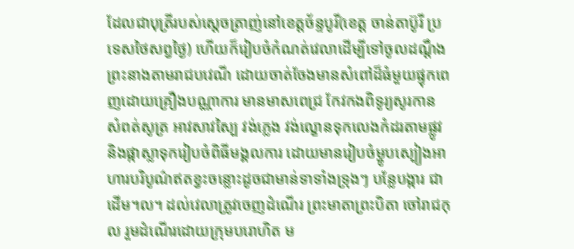ដែលជាបុត្រីរបស់ស្តេចត្រាញ់នៅខេត្តច័ន្ទបូរី(ខេត្ត ចាន់តាប៊ូរី ប្រទេសថៃសព្វថ្ងៃ) ហើយក៏រៀបចំកំណត់វេលាដើម្បីទៅចូលដណ្តឹងព្រះនាងតាមរាជបវេណី ដោយចាត់ចែងមានសំពៅដ៏ធំមួយផ្ទុកពេញដោយគ្រឿងបណ្ណាការ មានមាសពេជ្រ កែវកងពិទូរ្យសូរកាន សំពត់សូត្រ អាវសាវស្បៃ វង់ភ្លេង វង់ល្ខោនទុកលេងកំដរតាមផ្លូវ និងផ្កាស្លាទុករៀបចំពិធីមង្គលការ ដោយមានរៀបចំម្ហូបស្បៀងអាហារបរិបូណ៌ឥតខ្វះចន្លោះដូចជាមាន់ទាទាំងទ្រុងៗ បន្លែបង្ការ ជាដើម។ល។ ដល់វេលាត្រូវចេញដំណើរ ព្រះមាតាព្រះបិតា ចៅរាជកុល រួមដំណើរដោយក្រុមបរោហិត ម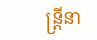ន្ត្រីនា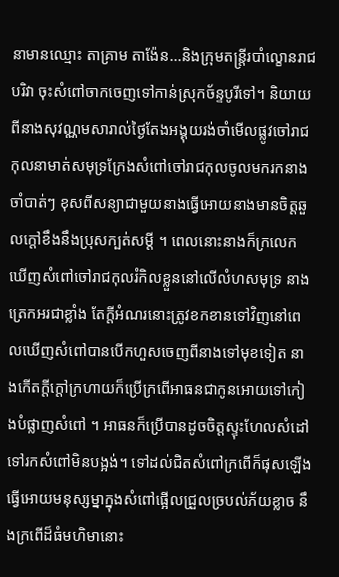នាមានឈ្មោះ តាគ្រាម តាង៉ែន...និងក្រុមតន្ត្រីរបាំល្ខោនរាជបរិវា ចុះសំពៅចាកចេញទៅកាន់ស្រុកច័ន្ទបូរីទៅ។ និយាយពីនាងសុវណ្ណមសារាល់ថ្ងៃតែងអង្គុយរង់ចាំមើលផ្លូវចៅរាជកុលនាមាត់សមុទ្រក្រែងសំពៅចៅរាជកុលចូលមករកនាង ចាំបាត់ៗ ខុសពីសន្យាជាមួយនាងធ្វើអោយនាងមានចិត្តឆួលក្តៅខឹងនឹងប្រុសក្បត់សម្តី ។ ពេលនោះនាងក៏ក្រលេកឃើញសំពៅចៅរាជកុលរំកិលខ្លួននៅលើលំហសមុទ្រ នាងត្រេកអរជាខ្លាំង តែក្តីអំណរនោះត្រូវខកខានទៅវិញនៅពេលឃើញសំពៅបានបើកហួសចេញពីនាងទៅមុខទៀត នាងកើតក្តីក្តៅក្រហាយក៏ប្រើក្រពើអាធនជាកូនអោយទៅកៀងបំផ្លាញសំពៅ ។ អាធនក៏ប្រើបានដូចចិត្តស្ទុះហែលសំដៅទៅរកសំពៅមិនបង្អង់។ ទៅដល់ជិតសំពៅក្រពើក៏ផុសឡើងធ្វើអោយមនុស្សម្នាក្នុងសំពៅផ្អើលជ្រួលច្របល់ភ័យខ្លាច នឹងក្រពើដ៏ធំមហិមានោះ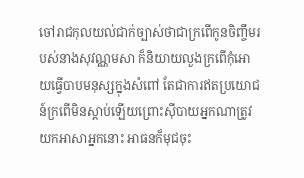ចៅរាជកុលយល់ជាក់ច្បាស់ថាជាក្រពើកូនចិញ្ចឹមរបស់នាងសុវណ្ណមសា ក៏និយាយលួងក្រពើកុំអោយធ្វើបាបមនុស្សក្នុងសំពៅ តែជាការឥតប្រយោជន៍ក្រពើមិនស្តាប់ឡើយព្រោះស៊ីបាយអ្នកណាត្រូវយកអាសាអ្នកនោះ អាធនក៏មុជចុះ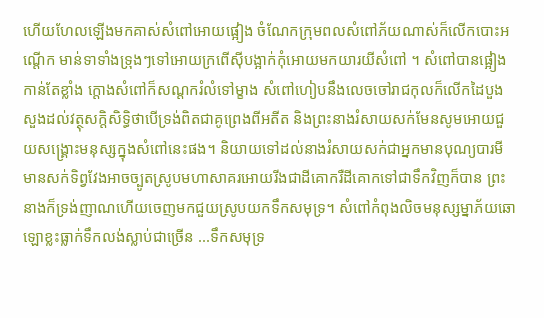ហើយហែលឡើងមកគាស់សំពៅអោយផ្អៀង ចំណែកក្រុមពលសំពៅភ័យណាស់ក៏លើកបោះអណ្តើក មាន់ទាទាំងទ្រុងៗទៅអោយក្រពើស៊ីបង្អាក់កុំអោយមកយារយីសំពៅ ។ សំពៅបានផ្អៀងកាន់តែខ្លាំង ក្តោងសំពៅក៏សណ្តករំលំទៅម្ខាង សំពៅហៀបនឹងលេចចៅរាជកុលក៏លើកដៃបួងសួងដល់វត្ថុសក្តិសិទ្ធិថាបើទ្រង់ពិតជាគូព្រេងពីអតីត និងព្រះនាងរំសាយសក់មែនសូមអោយជួយសង្គ្រោះមនុស្សក្នុងសំពៅនេះផង។ និយាយទៅដល់នាងរំសាយសក់ជាអ្នកមានបុណ្យបារមីមានសក់ទិព្វវែងអាចច្បូតស្រូបមហាសាគរអោយរីងជាដីគោករឺដីគោកទៅជាទឹកវិញក៏បាន ព្រះនាងក៏ទ្រង់ញាណហើយចេញមកជួយស្រូបយកទឹកសមុទ្រ។ សំពៅកំពុងលិចមនុស្សម្នាភ័យឆោឡោខ្លះធ្លាក់ទឹកលង់ស្លាប់ជាច្រើន ...ទឹកសមុទ្រ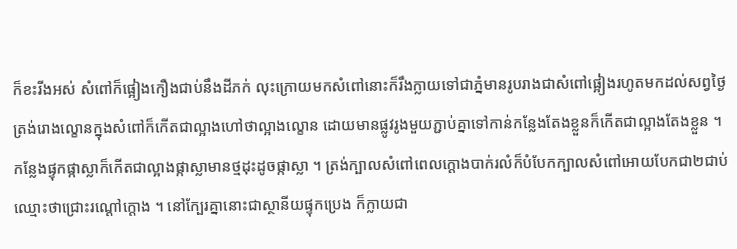ក៏ខះរីងអស់ សំពៅក៏ផ្អៀងកឿងជាប់នឹងដីភក់ លុះក្រោយមកសំពៅនោះក៏រឹងក្លាយទៅជាភ្នំមានរូបរាងជាសំពៅផ្អៀងរហូតមកដល់សព្វថ្ងៃ ត្រង់រោងល្ខោនក្នុងសំពៅក៏កើតជាល្អាងហៅថាល្អាងល្ខោន ដោយមានផ្លូវរូងមួយភ្ជាប់គ្នាទៅកាន់កន្លែងតែងខ្លួនក៏កើតជាល្អាងតែងខ្លួន ។ កន្លែងផ្ទុកផ្កាស្លាក៏កើតជាល្អាងផ្កាស្លាមានថ្មដុះដូចផ្កាស្លា ។ ត្រង់ក្បាលសំពៅពេលក្តោងបាក់រលំក៏បំបែកក្បាលសំពៅអោយបែកជា២ជាប់ឈ្មោះថាជ្រោះរណ្តៅក្តោង ។ នៅក្បែរគ្នានោះជាស្ថានីយផ្ទុកប្រេង ក៏ក្លាយជា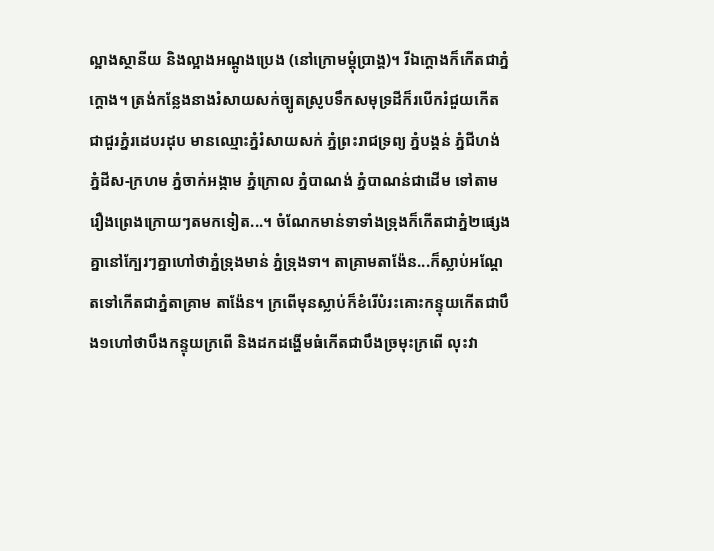ល្អាងស្ថានីយ និងល្អាងអណ្តូងប្រេង (នៅក្រោមម្តុំប្រាង្គ)។ រីឯក្តោងក៏កើតជាភ្នំក្តោង។ ត្រង់កន្លែងនាងរំសាយសក់ច្បូតស្រូបទឹកសមុទ្រដីក៏របើករំជួយកើតជាជួរភ្នំរដេបរដុប មានឈ្មោះភ្នំរំសាយសក់ ភ្នំព្រះរាជទ្រព្យ ភ្នំបង្គន់ ភ្នំជីហង់ ភ្នំដីស-ក្រហម ភ្នំចាក់អង្កាម ភ្នំក្រោល ភ្នំបាណង់ ភ្នំបាណន់ជាដើម ទៅតាមរឿងព្រេងក្រោយៗតមកទៀត...។ ចំណែកមាន់ទាទាំងទ្រុងក៏កើតជាភ្នំ២ផ្សេងគ្នានៅក្បែរៗគ្នាហៅថាភ្នំទ្រុងមាន់ ភ្នំទ្រុងទា។ តាគ្រាមតាង៉ែន...ក៏ស្លាប់អណ្តែតទៅកើតជាភ្នំតាគ្រាម តាង៉ែន។ ក្រពើមុនស្លាប់ក៏ខំរើបំរះគោះកន្ទុយកើតជាបឹង១ហៅថាបឹងកន្ទុយក្រពើ និងដកដង្ហើមធំកើតជាបឹងច្រមុះក្រពើ លុះវា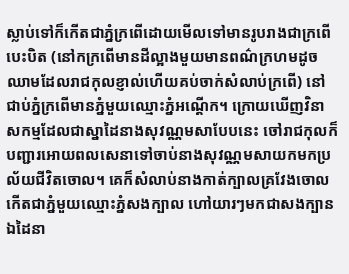ស្លាប់ទៅក៏កើតជាភ្នំក្រពើដោយមើលទៅមានរូបរាងជាក្រពើបេះបិត (នៅកក្រពើមានដីល្អាងមួយមានពណ៌ក្រហមដូចឈាមដែលរាជកុលខ្ញាល់ហើយគប់ចាក់សំលាប់ក្រពើ) នៅជាប់ភ្នំក្រពើមានភ្នំមួយឈ្មោះភ្នំអណ្តើក។ ក្រោយឃើញវិនាសកម្មដែលជាស្នាដៃនាងសុវណ្ណមសាបែបនេះ ចៅរាជកុលក៏បញ្ជារអោយពលសេនាទៅចាប់នាងសុវណ្ណមសាយកមកប្រល័យជីវិតចោល។ គេក៏សំលាប់នាងកាត់ក្បាលគ្រវែងចោលកើតជាភ្នំមួយឈ្មោះភ្នំសងក្បាល ហៅយារៗមកជាសងក្បាន ឯដៃនា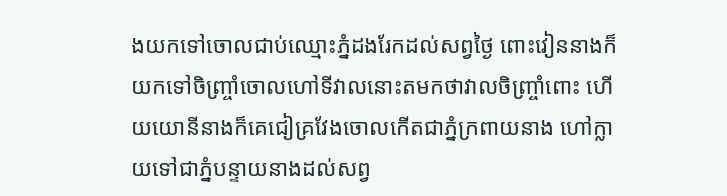ងយកទៅចោលជាប់ឈ្មោះភ្នំដងរែកដល់សព្វថ្ងៃ ពោះវៀននាងក៏យកទៅចិញ្ច្រាំចោលហៅទីវាលនោះតមកថាវាលចិញ្ច្រាំពោះ ហើយយោនីនាងក៏គេជៀគ្រវែងចោលកើតជាភ្នំក្រពាយនាង ហៅក្លាយទៅជាភ្នំបន្ទាយនាងដល់សព្វ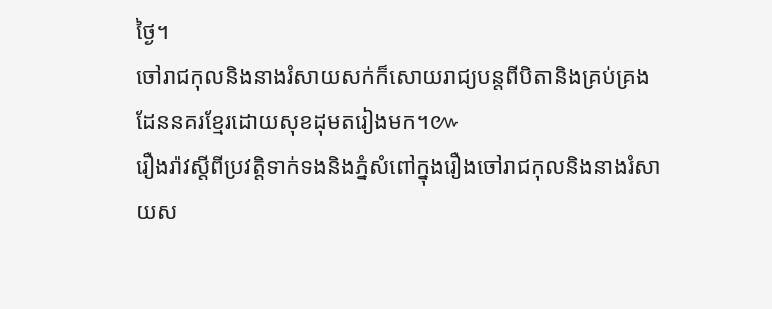ថ្ងៃ។
ចៅរាជកុលនិងនាងរំសាយសក់ក៏សោយរាជ្យបន្តពីបិតានិងគ្រប់គ្រងដែននគរខ្មែរដោយសុខដុមតរៀងមក។៚
រឿងរ៉ាវស្តីពីប្រវត្តិទាក់ទងនិងភ្នំសំពៅក្នុងរឿងចៅរាជកុលនិងនាងរំសាយស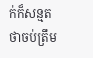ក់ក៏សន្មតថាចប់ត្រឹម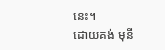នេះ។
ដោយគង់ មុនី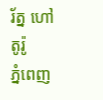រ័ត្ន ហៅតូរ៉ូ
ភ្នំពេញ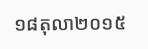១៨តុលា២០១៥